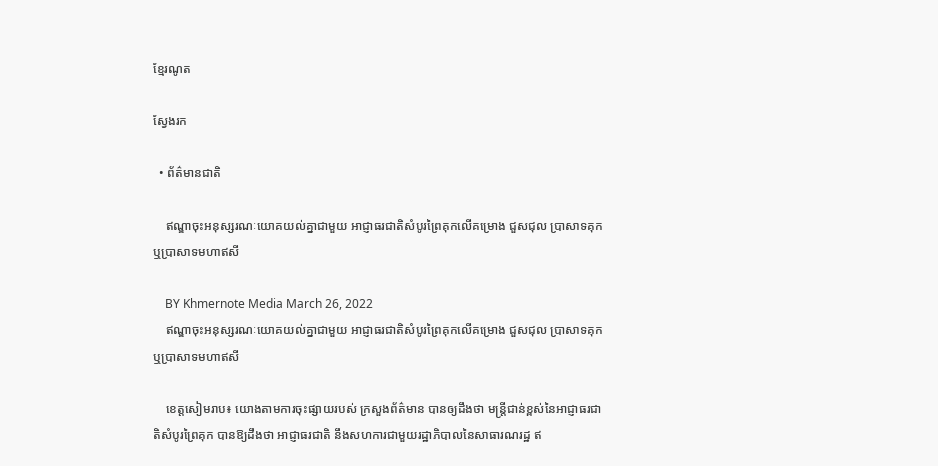ខ្មែរណូត

ស្វែងរក

  • ព័ត៌មានជាតិ

    ឥណ្ឌាចុះអនុស្សរណៈយោគយល់គ្នាជាមួយ អាជ្ញាធរជាតិសំបូរព្រៃគុកលើគម្រោង ជួសជុល ប្រាសាទគុក ឬប្រាសាទមហាឥសី

    BY Khmernote Media March 26, 2022
    ឥណ្ឌាចុះអនុស្សរណៈយោគយល់គ្នាជាមួយ អាជ្ញាធរជាតិសំបូរព្រៃគុកលើគម្រោង ជួសជុល ប្រាសាទគុក ឬប្រាសាទមហាឥសី

    ខេត្តសៀមរាប៖ យោងតាមការចុះផ្សាយរបស់ ក្រសួងព័ត៌មាន បានឲ្យដឹងថា មន្ត្រីជាន់ខ្ពស់នៃអាជ្ញាធរជាតិសំបូរព្រៃគុក បានឱ្យដឹងថា អាជ្ញាធរជាតិ នឹងសហការជាមួយរដ្ឋាភិបាលនៃសាធារណរដ្ឋ ឥ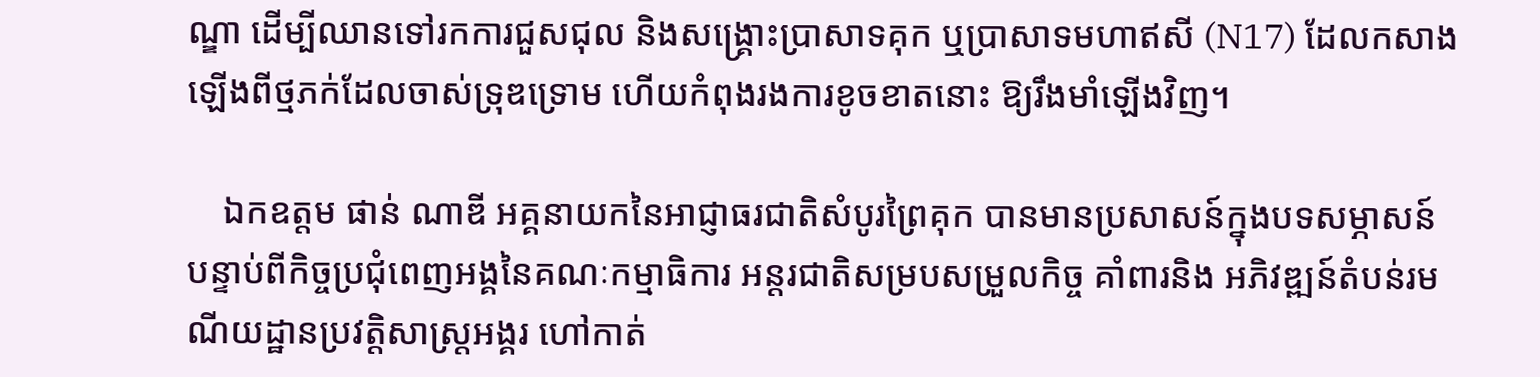ណ្ឌា ដើម្បីឈានទៅរកការជួសជុល និងសង្គ្រោះប្រាសាទគុក ឬប្រាសាទមហាឥសី (N17) ដែលកសាងឡើងពីថ្មភក់ដែលចាស់ទ្រុឌទ្រោម ហើយកំពុងរងការខូចខាតនោះ ឱ្យរឹងមាំឡើងវិញ។

    ឯកឧត្តម ផាន់ ណាឌី អគ្គនាយកនៃអាជ្ញាធរជាតិសំបូរព្រៃគុក បានមានប្រសាសន៍ក្នុងបទសម្ភាសន៍ បន្ទាប់ពីកិច្ចប្រជុំពេញអង្គនៃគណៈកម្មាធិការ អន្តរជាតិសម្របសម្រួលកិច្ច គាំពារនិង អភិវឌ្ឍន៍តំបន់រមណីយដ្ឋានប្រវត្តិសាស្រ្តអង្គរ ហៅកាត់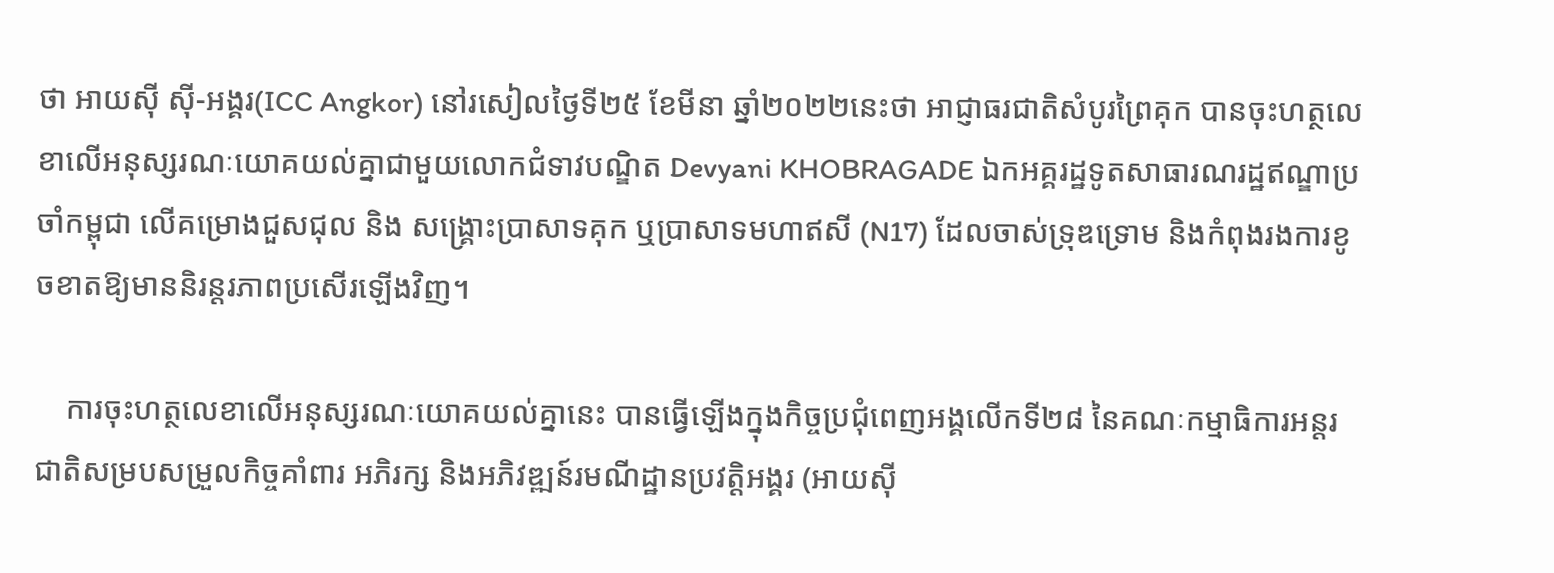ថា អាយស៊ី ស៊ី-អង្គរ(ICC Angkor) នៅរសៀលថ្ងៃទី២៥ ខែមីនា ឆ្នាំ២០២២នេះថា អាជ្ញាធរជាតិសំបូរព្រៃគុក បានចុះហត្ថលេខាលើអនុស្សរណៈយោគយល់គ្នាជាមួយលោកជំទាវបណ្ឌិត Devyani KHOBRAGADE ឯកអគ្គរដ្ឋទូតសាធារណរដ្ឋឥណ្ឌាប្រចាំកម្ពុជា លើគម្រោងជួសជុល និង សង្គ្រោះប្រាសាទគុក ឬប្រាសាទមហាឥសី (N17) ដែលចាស់ទ្រុឌទ្រោម និងកំពុងរងការខូចខាតឱ្យមាននិរន្តរភាពប្រសើរឡើងវិញ។

    ការចុះហត្ថលេខាលើអនុស្សរណៈយោគយល់គ្នានេះ បានធ្វើឡើងក្នុងកិច្ចប្រជុំពេញអង្គលើកទី២៨ នៃគណៈកម្មាធិការអន្តរជាតិសម្របសម្រួលកិច្ចគាំពារ អភិរក្ស និងអភិវឌ្ឍន៍រមណីដ្ឋានប្រវត្តិអង្គរ (អាយស៊ី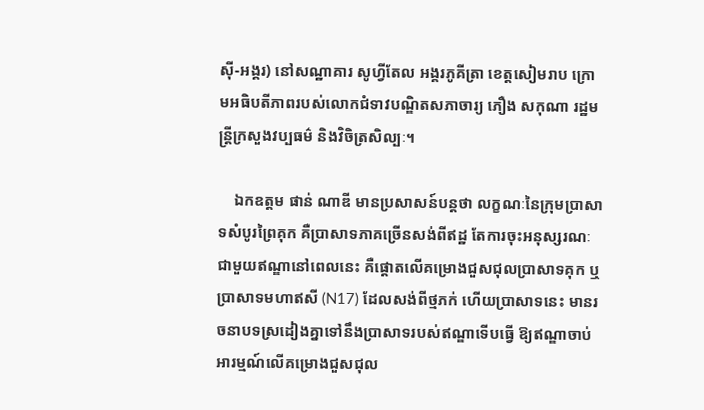ស៊ី-អង្គរ) នៅសណ្ឋាគារ សូហ្វីតែល អង្គរភូគីត្រា ខេត្តសៀមរាប ក្រោមអធិបតីភាពរបស់លោកជំទាវបណ្ឌិតសភាចារ្យ ភឿង សកុណា រដ្ឋមន្រ្តីក្រសួងវប្បធម៌ និងវិចិត្រសិល្បៈ។

    ឯកឧត្តម ផាន់ ណាឌី មានប្រសាសន៍បន្តថា លក្ខណៈនៃក្រុមប្រាសាទសំបូរព្រៃគុក គឺប្រាសាទភាគច្រើនសង់ពីឥដ្ឋ តែការចុះអនុស្សរណៈជាមួយឥណ្ឌានៅពេលនេះ គឺផ្ដោតលើគម្រោងជួសជុលប្រាសាទគុក ឬប្រាសាទមហាឥសី (N17) ដែលសង់ពីថ្មភក់ ហើយប្រាសាទនេះ មានរចនាបទស្រដៀងគ្នាទៅនឹងប្រាសាទរបស់ឥណ្ឌាទើបធ្វើ ឱ្យឥណ្ឌាចាប់អារម្មណ៍លើគម្រោងជួសជុល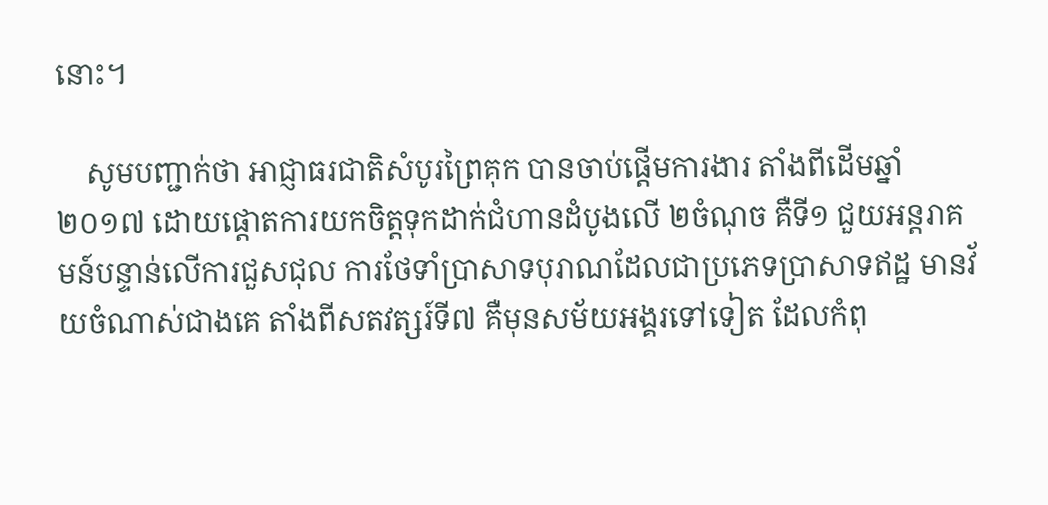នោះ។

    សូមបញ្ជាក់ថា អាជ្ញាធរជាតិសំបូរព្រៃគុក បានចាប់ផ្ដើមការងារ តាំងពីដើមឆ្នាំ២០១៧ ដោយផ្តោតការយកចិត្តទុកដាក់ជំហានដំបូងលើ ២ចំណុច គឺទី១ ជួយអន្តរាគមន៍បន្ទាន់លើការជួសជុល ការថែទាំប្រាសាទបុរាណដែលជាប្រភេទប្រាសាទឥដ្ឋ មានវ័យចំណាស់ជាងគេ តាំងពីសតវត្សរ៍ទី៧ គឺមុនសម័យអង្គរទៅទៀត ដែលកំពុ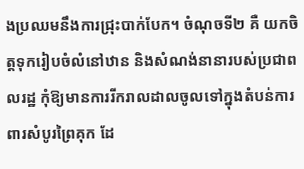ងប្រឈមនឹងការជ្រុះបាក់បែក។ ចំណុចទី២ គឺ យកចិត្តទុករៀបចំលំនៅឋាន និងសំណង់នានារបស់ប្រជាពលរដ្ឋ កុំឱ្យមានការរីករាលដាលចូលទៅក្នុងតំបន់ការពារសំបូរព្រៃគុក ដែ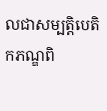លជាសម្បត្តិបេតិកភណ្ឌពិ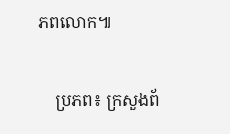ភពលោក៕

    ប្រភព៖ ក្រសួងព័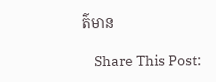ត៌មាន

    Share This Post: